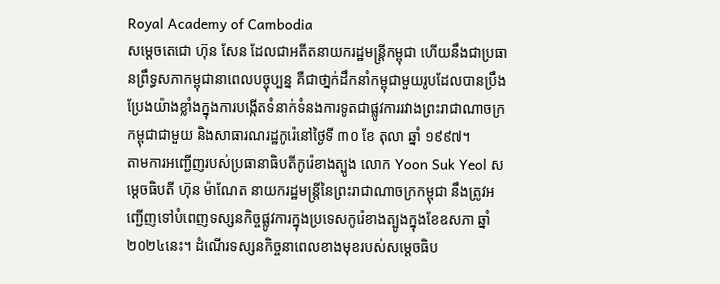Royal Academy of Cambodia
សម្តេចតេជោ ហ៊ុន សែន ដែលជាអតីតនាយករដ្ឋមន្ត្រីកម្ពុជា ហើយនឹងជាប្រធានព្រឹទ្ធសភាកម្ពុជានាពេលបច្ចុប្បន្ន គឺជាថា្នក់ដឹកនាំកម្ពុជាមួយរូបដែលបានប្រឹងប្រែងយ៉ាងខ្លាំងក្នុងការបង្កើតទំនាក់ទំនងការទូតជាផ្លូវការរវាងព្រះរាជាណាចក្រកម្ពុជាជាមួយ និងសាធារណរដ្ឋកូរ៉េនៅថ្ងៃទី ៣០ ខែ តុលា ឆ្នាំ ១៩៩៧។
តាមការអញ្ជើញរបស់ប្រធានាធិបតីកូរ៉េខាងត្បូង លោក Yoon Suk Yeol សម្តេចធិបតី ហ៊ុន ម៉ាណែត នាយករដ្ឋមន្ត្រីនៃព្រះរាជាណាចក្រកម្ពុជា នឹងត្រូវអញ្ជើញទៅបំពេញទស្សនកិច្ចផ្លូវការក្នុងប្រទេសកូរ៉េខាងត្បូងក្នុងខែឧសភា ឆ្នាំ ២០២៤នេះ។ ដំណើរទស្សនកិច្ចនាពេលខាងមុខរបស់សម្តេចធិប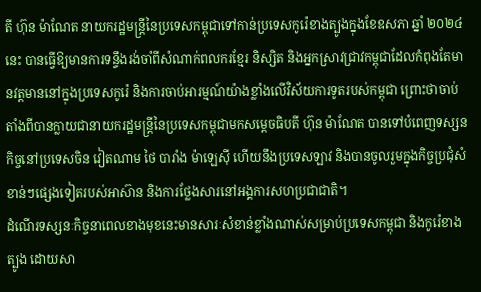តី ហ៊ុន ម៉ាណែត នាយករដ្ឋមន្ត្រីនៃប្រទេសកម្ពុជាទៅកាន់ប្រទេសកូរ៉េខាងត្បូងក្នុងខែឧសភា ឆ្នាំ ២០២៤ នេះ បានធ្វើឱ្យមានការទន្ទឹងរង់ចាំពីសំណាក់ពលករខ្មែរ និស្សិត និងអ្នកស្រាវជ្រាវកម្ពុជាដែលកំពុងតែមានវត្តមាននៅក្នុងប្រទេសកូរ៉េ និងការចាប់អារម្មណ៍យ៉ាងខ្លាំងលើវិស័យការទូតរបស់កម្ពុជា ព្រោះថាចាប់តាំងពីបានក្លាយជានាយករដ្ឋមន្ត្រីនៃប្រទេសកម្ពុជាមកសម្តេចធិបតី ហ៊ុន ម៉ាណែត បានទៅបំពេញទស្សនកិច្ចនៅប្រទេសចិន វៀតណាម ថៃ បារាំង ម៉ាឡេស៊ី ហើយនឹងប្រទេសឡាវ និងបានចូលរួមក្នុងកិច្ចប្រជុំសំខាន់ៗផ្សេងទៀតរបស់អាស៊ាន និងការថ្លែងសារនៅអង្គការសហប្រជាជាតិ។
ដំណើរទស្សនៈកិច្ចនាពេលខាងមុខនេះមានសារៈសំខាន់ខ្លាំងណាស់សម្រាប់ប្រទេសកម្ពុជា និងកូរ៉េខាងត្បូង ដោយសា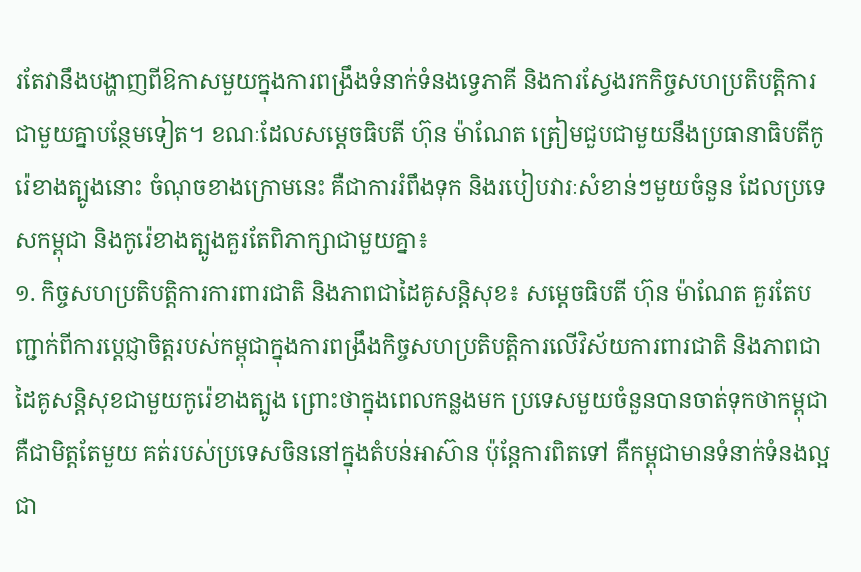រតែវានឹងបង្ហាញពីឱកាសមួយក្នុងការពង្រឹងទំនាក់ទំនងទ្វេភាគី និងការស្វែងរកកិច្ចសហប្រតិបត្តិការជាមួយគ្នាបន្ថែមទៀត។ ខណៈដែលសម្តេចធិបតី ហ៊ុន ម៉ាណែត ត្រៀមជួបជាមួយនឹងប្រធានាធិបតីកូរ៉េខាងត្បូងនោះ ចំណុចខាងក្រោមនេះ គឺជាការរំពឹងទុក និងរបៀបវារៈសំខាន់ៗមួយចំនួន ដែលប្រទេសកម្ពុជា និងកូរ៉េខាងត្បូងគួរតែពិភាក្សាជាមួយគ្នា៖
១. កិច្ចសហប្រតិបត្តិការការពារជាតិ និងភាពជាដៃគូសន្តិសុខ៖ សម្តេចធិបតី ហ៊ុន ម៉ាណែត គួរតែបញ្ជាក់ពីការប្តេជ្ញាចិត្តរបស់កម្ពុជាក្នុងការពង្រឹងកិច្ចសហប្រតិបត្តិការលើវិស័យការពារជាតិ និងភាពជាដៃគូសន្តិសុខជាមួយកូរ៉េខាងត្បូង ព្រោះថាក្នុងពេលកន្លងមក ប្រទេសមួយចំនួនបានចាត់ទុកថាកម្ពុជា គឺជាមិត្តតែមួយ គត់របស់ប្រទេសចិននៅក្នុងតំបន់អាស៊ាន ប៉ុន្តែការពិតទៅ គឺកម្ពុជាមានទំនាក់ទំនងល្អជា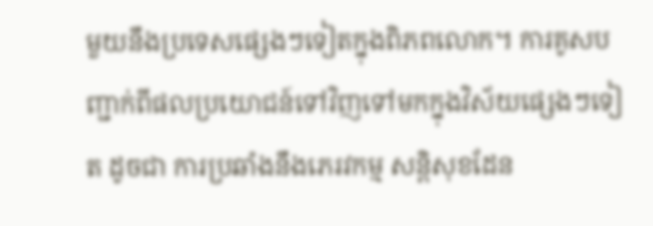មួយនឹងប្រទេសផ្សេងៗទៀតក្នុងពិភពលោក។ ការគូសបញ្ជាក់ពីផលប្រយោជន៍ទៅវិញទៅមកក្នុងវិស័យផ្សេងៗទៀត ដូចជា ការប្រឆាំងនឹងភេរវកម្ម សន្តិសុខដែន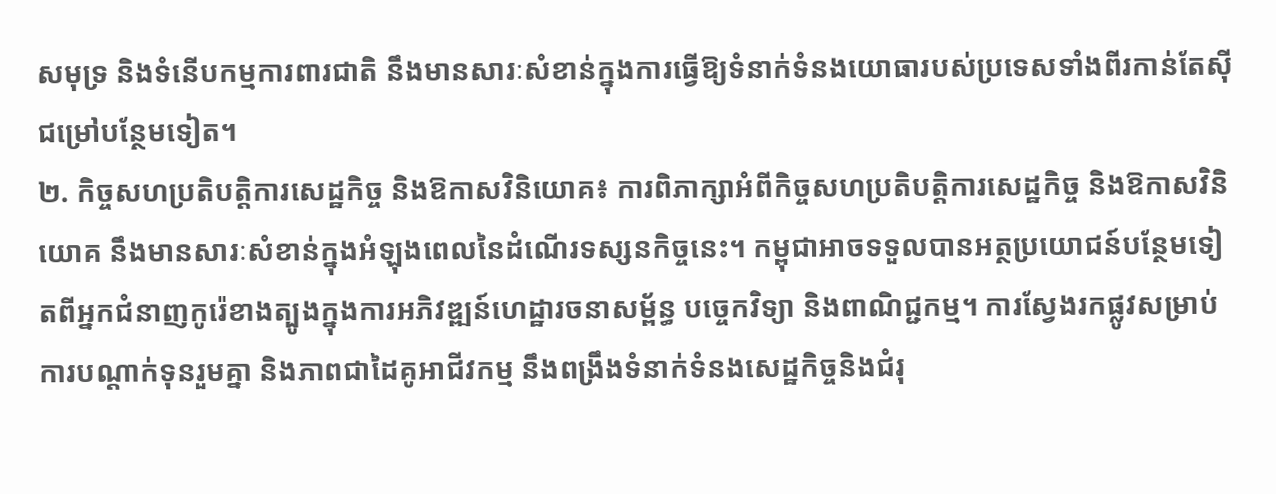សមុទ្រ និងទំនើបកម្មការពារជាតិ នឹងមានសារៈសំខាន់ក្នុងការធ្វើឱ្យទំនាក់ទំនងយោធារបស់ប្រទេសទាំងពីរកាន់តែស៊ីជម្រៅបន្ថែមទៀត។
២. កិច្ចសហប្រតិបត្តិការសេដ្ឋកិច្ច និងឱកាសវិនិយោគ៖ ការពិភាក្សាអំពីកិច្ចសហប្រតិបត្តិការសេដ្ឋកិច្ច និងឱកាសវិនិយោគ នឹងមានសារៈសំខាន់ក្នុងអំឡុងពេលនៃដំណើរទស្សនកិច្ចនេះ។ កម្ពុជាអាចទទួលបានអត្ថប្រយោជន៍បន្ថែមទៀតពីអ្នកជំនាញកូរ៉េខាងត្បូងក្នុងការអភិវឌ្ឍន៍ហេដ្ឋារចនាសម្ព័ន្ធ បច្ចេកវិទ្យា និងពាណិជ្ជកម្ម។ ការស្វែងរកផ្លូវសម្រាប់ការបណ្តាក់ទុនរួមគ្នា និងភាពជាដៃគូអាជីវកម្ម នឹងពង្រឹងទំនាក់ទំនងសេដ្ឋកិច្ចនិងជំរុ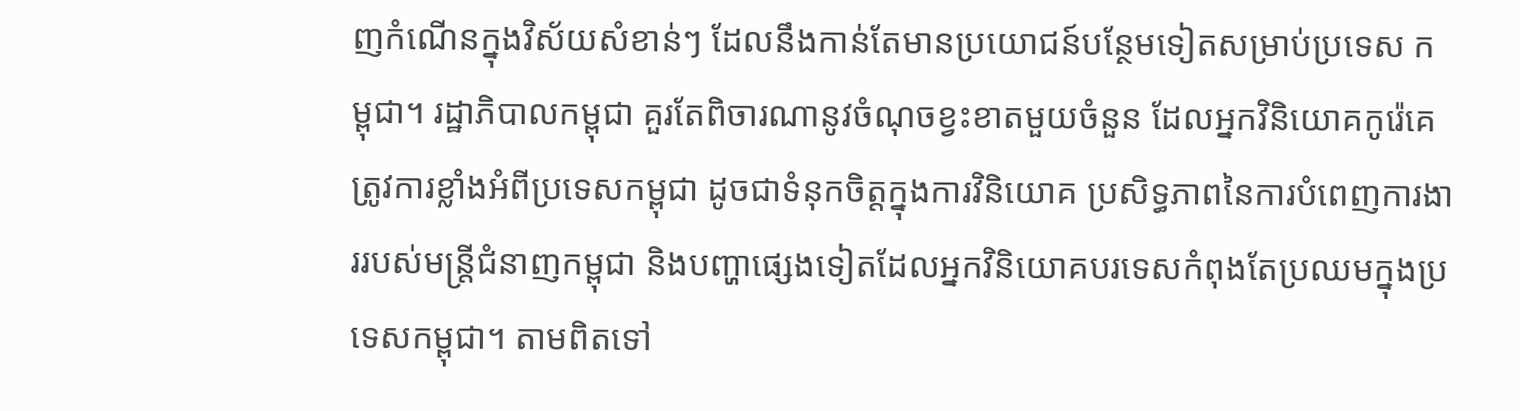ញកំណើនក្នុងវិស័យសំខាន់ៗ ដែលនឹងកាន់តែមានប្រយោជន៍បន្ថែមទៀតសម្រាប់ប្រទេស កម្ពុជា។ រដ្ឋាភិបាលកម្ពុជា គួរតែពិចារណានូវចំណុចខ្វះខាតមួយចំនួន ដែលអ្នកវិនិយោគកូរ៉េគេត្រូវការខ្លាំងអំពីប្រទេសកម្ពុជា ដូចជាទំនុកចិត្តក្នុងការវិនិយោគ ប្រសិទ្ធភាពនៃការបំពេញការងាររបស់មន្ត្រីជំនាញកម្ពុជា និងបញ្ហាផ្សេងទៀតដែលអ្នកវិនិយោគបរទេសកំពុងតែប្រឈមក្នុងប្រទេសកម្ពុជា។ តាមពិតទៅ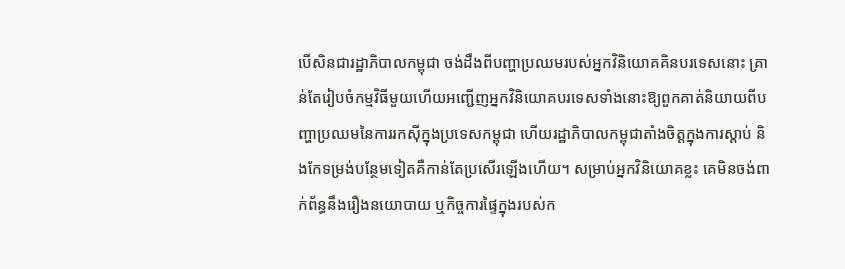បើសិនជារដ្ឋាភិបាលកម្ពុជា ចង់ដឹងពីបញ្ហាប្រឈមរបស់អ្នកវិនិយោគគិនបរទេសនោះ គ្រាន់តែរៀបចំកម្មវិធីមួយហើយអញ្ជើញអ្នកវិនិយោគបរទេសទាំងនោះឱ្យពួកគាត់និយាយពីបញ្ហាប្រឈមនៃការរកស៊ីក្នុងប្រទេសកម្ពុជា ហើយរដ្ឋាភិបាលកម្ពុជាតាំងចិត្តក្នុងការស្តាប់ និងកែទម្រង់បន្ថែមទៀតគឺកាន់តែប្រសើរឡើងហើយ។ សម្រាប់អ្នកវិនិយោគខ្លះ គេមិនចង់ពាក់ព័ន្ធនឹងរឿងនយោបាយ ឬកិច្ចការផ្ទៃក្នុងរបស់ក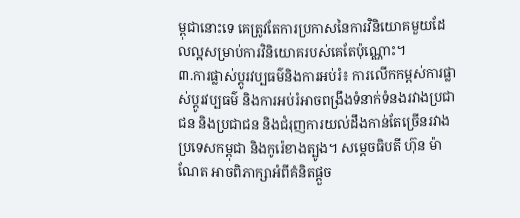ម្ពុជានោះទេ គេត្រូវតែការប្រកាសនៃការវិនិយោគមួយដែលល្អសម្រាប់ការវិនិយោគរបស់គេតែប៉ុណ្ណោះ។
៣.ការផ្លាស់ប្តូរវប្បធម៌និងការអប់រំ៖ ការលើកកម្ពស់ការផ្លាស់ប្តូរវប្បធម៌ និងការអប់រំអាចពង្រឹងទំនាក់ទំនងរវាងប្រជាជន និងប្រជាជន និងជំរុញការយល់ដឹងកាន់តែច្រើនរវាងប្រទេសកម្ពុជា និងកូរ៉េខាងត្បូង។ សម្តេចធិបតី ហ៊ុន ម៉ាណែត អាចពិភាក្សាអំពីគំនិតផ្តួច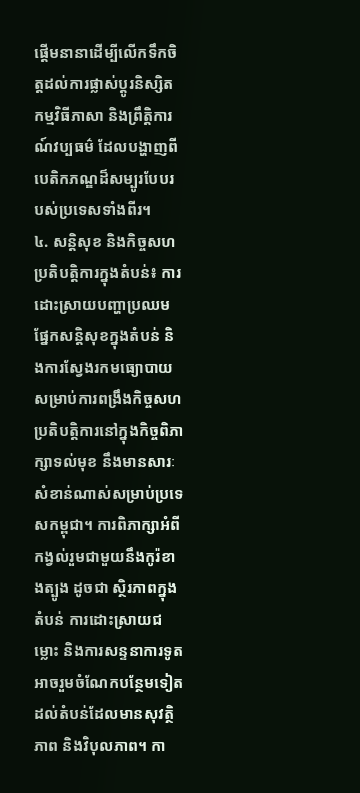ផ្តើមនានាដើម្បីលើកទឹកចិត្តដល់ការផ្លាស់ប្តូរនិស្សិត កម្មវិធីភាសា និងព្រឹត្តិការណ៍វប្បធម៌ ដែលបង្ហាញពីបេតិកភណ្ឌដ៏សម្បូរបែបរបស់ប្រទេសទាំងពីរ។
៤. សន្តិសុខ និងកិច្ចសហប្រតិបត្តិការក្នុងតំបន់៖ ការដោះស្រាយបញ្ហាប្រឈមផ្នែកសន្តិសុខក្នុងតំបន់ និងការស្វែងរកមធ្យោបាយសម្រាប់ការពង្រឹងកិច្ចសហប្រតិបត្តិការនៅក្នុងកិច្ចពិភាក្សាទល់មុខ នឹងមានសារៈសំខាន់ណាស់សម្រាប់ប្រទេសកម្ពុជា។ ការពិភាក្សាអំពីកង្វល់រួមជាមួយនឹងកូរ៉ខាងត្បូង ដូចជា ស្ថិរភាពក្នុងតំបន់ ការដោះស្រាយជម្លោះ និងការសន្ទនាការទូត អាចរួមចំណែកបន្ថែមទៀតដល់តំបន់ដែលមានសុវត្ថិភាព និងវិបុលភាព។ កា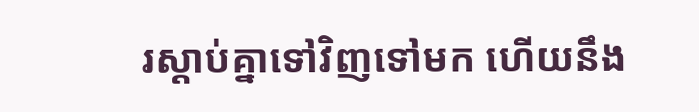រស្តាប់គ្នាទៅវិញទៅមក ហើយនឹង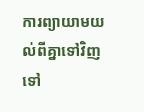ការព្យាយាមយល់ពីគ្នាទៅវិញទៅ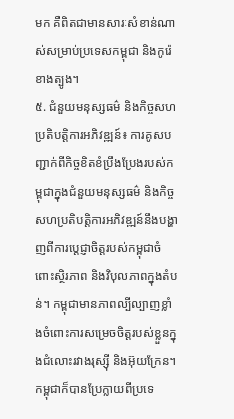មក គឺពិតជាមានសារៈសំខាន់ណាស់សម្រាប់ប្រទេសកម្ពុជា និងកូរ៉េខាងត្បូង។
៥. ជំនួយមនុស្សធម៌ និងកិច្ចសហប្រតិបត្តិការអភិវឌ្ឍន៍៖ ការគូសបញ្ជាក់ពីកិច្ចខិតខំប្រឹងប្រែងរបស់កម្ពុជាក្នុងជំនួយមនុស្សធម៌ និងកិច្ចសហប្រតិបត្តិការអភិវឌ្ឍន៍នឹងបង្ហាញពីការប្តេជ្ញាចិត្តរបស់កម្ពុជាចំពោះស្ថិរភាព និងវិបុលភាពក្នុងតំបន់។ កម្ពុជាមានភាពល្បីល្បាញខ្លាំងចំពោះការសម្រេចចិត្តរបស់ខ្លួនក្នុងជំលោះរវាងរុស្ស៊ី និងអ៊ុយក្រែន។ កម្ពុជាក៏បានប្រែក្លាយពីប្រទេ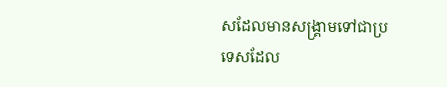សដែលមានសង្គ្រាមទៅជាប្រទេសដែល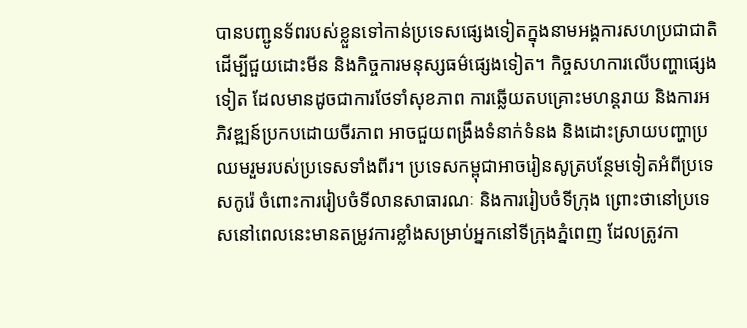បានបញ្ជូនទ័ពរបស់ខ្លួនទៅកាន់ប្រទេសផ្សេងទៀតក្នុងនាមអង្គការសហប្រជាជាតិ ដើម្បីជួយដោះមីន និងកិច្ចការមនុស្សធម៌ផ្សេងទៀត។ កិច្ចសហការលើបញ្ហាផ្សេងទៀត ដែលមានដូចជាការថែទាំសុខភាព ការឆ្លើយតបគ្រោះមហន្តរាយ និងការអភិវឌ្ឍន៍ប្រកបដោយចីរភាព អាចជួយពង្រឹងទំនាក់ទំនង និងដោះស្រាយបញ្ហាប្រឈមរួមរបស់ប្រទេសទាំងពីរ។ ប្រទេសកម្ពុជាអាចរៀនសូត្របន្ថែមទៀតអំពីប្រទេសកូរ៉េ ចំពោះការរៀបចំទីលានសាធារណៈ និងការរៀបចំទីក្រុង ព្រោះថានៅប្រទេសនៅពេលនេះមានតម្រូវការខ្លាំងសម្រាប់អ្នកនៅទីក្រុងភ្នំពេញ ដែលត្រូវកា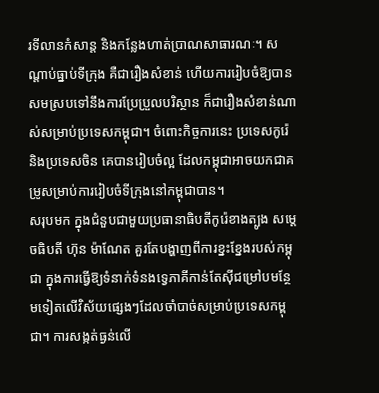រទីលានកំសាន្ត និងកន្លែងហាត់ប្រាណសាធារណៈ។ សណ្តាប់ធ្នាប់ទីក្រុង គឺជារឿងសំខាន់ ហើយការរៀបចំឱ្យបានសមស្របទៅនឹងការប្រែប្រួលបរិស្ថាន ក៏ជារឿងសំខាន់ណាស់សម្រាប់ប្រទេសកម្ពុជា។ ចំពោះកិច្ចការនេះ ប្រទេសកូរ៉េ និងប្រទេសចិន គេបានរៀបចំល្អ ដែលកម្ពុជាអាចយកជាគម្រូសម្រាប់ការរៀបចំទីក្រុងនៅកម្ពុជាបាន។
សរុបមក ក្នុងជំនួបជាមួយប្រធានាធិបតីកូរ៉េខាងត្បូង សម្តេចធិបតី ហ៊ុន ម៉ាណែត គួរតែបង្ហាញពីការខ្នះខ្នែងរបស់កម្ពុជា ក្នុងការធ្វើឱ្យទំនាក់ទំនងទ្វេភាគីកាន់តែស៊ីជម្រៅបមន្ថែមទៀតលើវិស័យផ្សេងៗដែលចាំបាច់សម្រាប់ប្រទេសកម្ពុជា។ ការសង្កត់ធ្ងន់លើ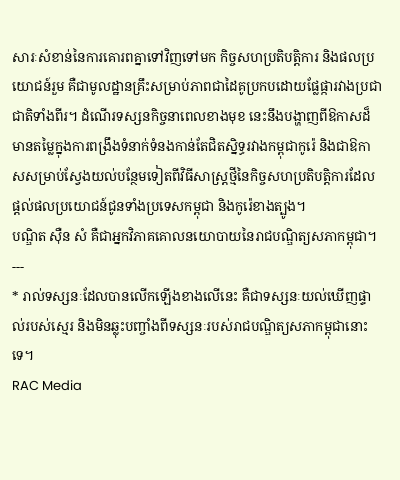សារៈសំខាន់នៃការគោរពគ្នាទៅវិញទៅមក កិច្ចសហប្រតិបត្តិការ និងផលប្រយោជន៍រួម គឺជាមូលដ្ឋានគ្រឹះសម្រាប់ភាពជាដៃគូប្រកបដោយផ្លែផ្ការវាងប្រជាជាតិទាំងពីរ។ ដំណើរទស្សនកិច្ចនាពេលខាងមុខ នេះនឹងបង្ហាញពីឱកាសដ៏មានតម្លៃក្នុងការពង្រឹងទំនាក់ទំនងកាន់តែជិតស្និទ្ធរវាងកម្ពុជាកូរ៉េ និងជាឱកាសសម្រាប់ស្វែងយល់បន្ថែមទៀតពីវិធីសាស្ត្រថ្មីនៃកិច្ចសហប្រតិបត្តិការដែលផ្តល់ផលប្រយោជន៍ជូនទាំងប្រទេសកម្ពុជា និងកូរ៉េខាងត្បូង។
បណ្ឌិត ស៊ឺន សំ គឺជាអ្នកវិភាគគោលនយោបាយនៃរាជបណ្ឌិត្យសភាកម្ពុជា។
---
* រាល់ទស្សនៈដែលបានលើកឡើងខាងលើនេះ គឺជាទស្សនៈយល់ឃើញផ្ទាល់របស់ស្មេរ និងមិនឆ្លុះបញ្ចាំងពីទស្សនៈរបស់រាជបណ្ឌិត្យសភាកម្ពុជានោះទេ។
RAC Media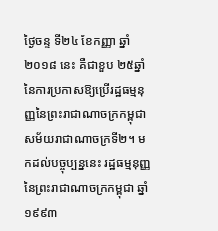ថ្ងៃចន្ទ ទី២៤ ខែកញ្ញា ឆ្នាំ២០១៨ នេះ គឺជាខួប ២៥ឆ្នាំ នៃការប្រកាសឱ្យប្រើរដ្ឋធម្មនុញ្ញនៃព្រះរាជាណាចក្រកម្ពុជា សម័យរាជាណាចក្រទី២។ មកដល់បច្ចុប្បន្ននេះ រដ្ឋធម្មនុញ្ញនៃព្រះរាជាណាចក្រកម្ពុជា ឆ្នាំ១៩៩៣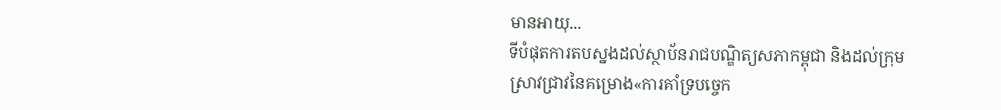មានអាយុ...
ទីបំផុតការតបស្នងដល់ស្ថាប័នរាជបណ្ឌិត្យសភាកម្ពុជា និងដល់ក្រុមស្រាវជ្រាវនៃគម្រោង«ការគាំទ្របច្ចេក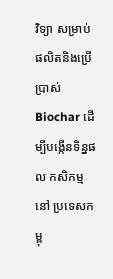វិទ្យា សម្រាប់ផលិតនិងប្រើប្រាស់ Biochar ដើម្បីបង្កើនទិន្នផល កសិកម្ម នៅ ប្រទេសកម្ពុ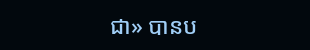ជា» បានប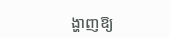ង្ហាញឱ្យ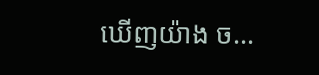ឃើញយ៉ាង ច...